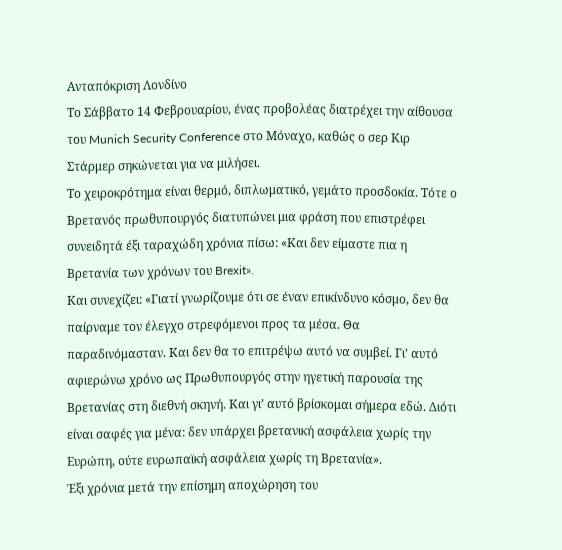Ανταπόκριση Λονδίνο
Το Σάββατο 14 Φεβρουαρίου, ένας προβολέας διατρέχει την αίθουσα του Munich Security Conference στο Μόναχο, καθώς ο σερ Κιρ Στάρμερ σηκώνεται για να μιλήσει.
Το χειροκρότημα είναι θερμό, διπλωματικό, γεμάτο προσδοκία. Τότε ο Βρετανός πρωθυπουργός διατυπώνει μια φράση που επιστρέφει συνειδητά έξι ταραχώδη χρόνια πίσω: «Και δεν είμαστε πια η Βρετανία των χρόνων του Brexit».
Και συνεχίζει: «Γιατί γνωρίζουμε ότι σε έναν επικίνδυνο κόσμο, δεν θα παίρναμε τον έλεγχο στρεφόμενοι προς τα μέσα. Θα παραδινόμασταν. Και δεν θα το επιτρέψω αυτό να συμβεί. Γι’ αυτό αφιερώνω χρόνο ως Πρωθυπουργός στην ηγετική παρουσία της Βρετανίας στη διεθνή σκηνή. Και γι’ αυτό βρίσκομαι σήμερα εδώ. Διότι είναι σαφές για μένα: δεν υπάρχει βρετανική ασφάλεια χωρίς την Ευρώπη, ούτε ευρωπαϊκή ασφάλεια χωρίς τη Βρετανία».
Έξι χρόνια μετά την επίσημη αποχώρηση του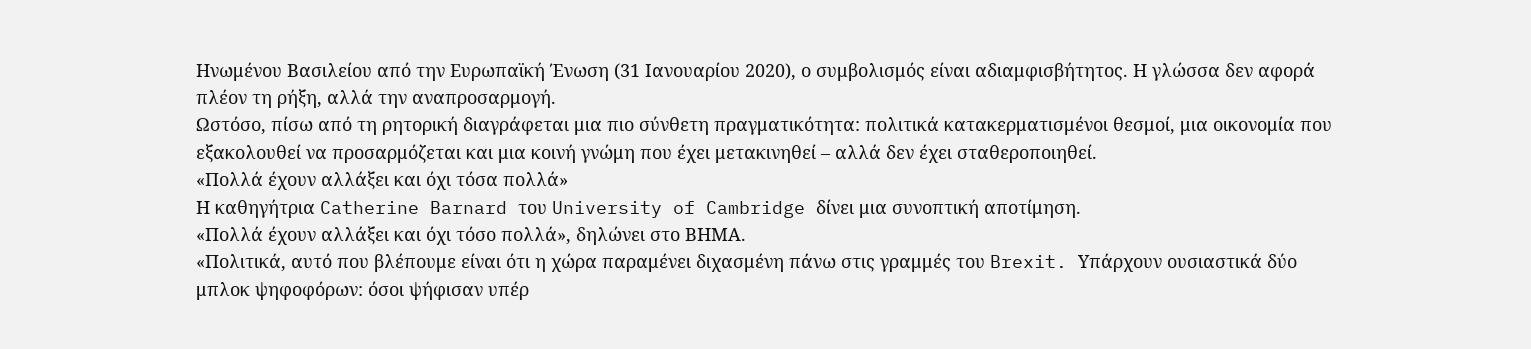Ηνωμένου Βασιλείου από την Ευρωπαϊκή Ένωση (31 Ιανουαρίου 2020), ο συμβολισμός είναι αδιαμφισβήτητος. Η γλώσσα δεν αφορά πλέον τη ρήξη, αλλά την αναπροσαρμογή.
Ωστόσο, πίσω από τη ρητορική διαγράφεται μια πιο σύνθετη πραγματικότητα: πολιτικά κατακερματισμένοι θεσμοί, μια οικονομία που εξακολουθεί να προσαρμόζεται και μια κοινή γνώμη που έχει μετακινηθεί – αλλά δεν έχει σταθεροποιηθεί.
«Πολλά έχουν αλλάξει και όχι τόσα πολλά»
Η καθηγήτρια Catherine Barnard του University of Cambridge δίνει μια συνοπτική αποτίμηση.
«Πολλά έχουν αλλάξει και όχι τόσο πολλά», δηλώνει στο ΒΗΜΑ.
«Πολιτικά, αυτό που βλέπουμε είναι ότι η χώρα παραμένει διχασμένη πάνω στις γραμμές του Brexit. Υπάρχουν ουσιαστικά δύο μπλοκ ψηφοφόρων: όσοι ψήφισαν υπέρ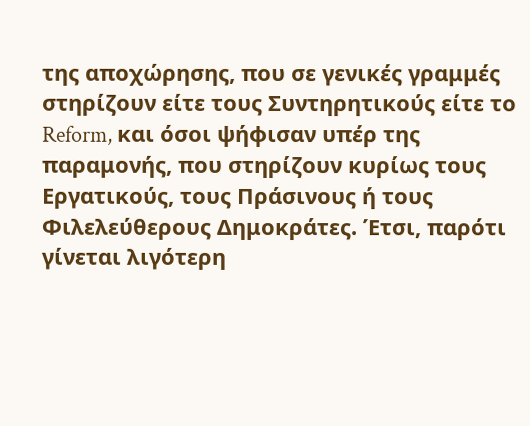της αποχώρησης, που σε γενικές γραμμές στηρίζουν είτε τους Συντηρητικούς είτε το Reform, και όσοι ψήφισαν υπέρ της παραμονής, που στηρίζουν κυρίως τους Εργατικούς, τους Πράσινους ή τους Φιλελεύθερους Δημοκράτες. Έτσι, παρότι γίνεται λιγότερη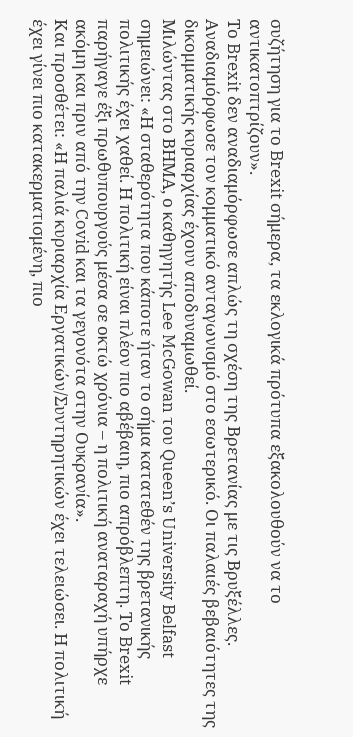συζήτηση για το Brexit σήμερα, τα εκλογικά πρότυπα εξακολουθούν να το αντικατοπτρίζουν».
Το Brexit δεν αναδιαμόρφωσε απλώς τη σχέση της Βρετανίας με τις Βρυξέλλες. Αναδιαμόρφωσε τον κομματικό ανταγωνισμό στο εσωτερικό. Οι παλαιές βεβαιότητες της δικομματικής κυριαρχίας έχουν αποδυναμωθεί.
Μιλώντας στο ΒΗΜΑ, ο καθηγητής Lee McGowan του Queen’s University Belfast σημειώνει: «Η σταθερότητα που κάποτε ήταν το σήμα κατατεθέν της βρετανικής πολιτικής έχει χαθεί. Η πολιτική είναι πλέον πιο αβέβαιη, πιο απρόβλεπτη. Το Brexit παρήγαγε έξι πρωθυπουργούς μέσα σε οκτώ χρόνια – η πολιτική αναταραχή υπήρχε ακόμη και πριν από την Covid και τα γεγονότα στην Ουκρανία».
Και προσθέτει: «Η παλιά κυριαρχία Εργατικών/Συντηρητικών έχει τελειώσει. Η πολιτική έχει γίνει πιο κατακερματισμένη, πιο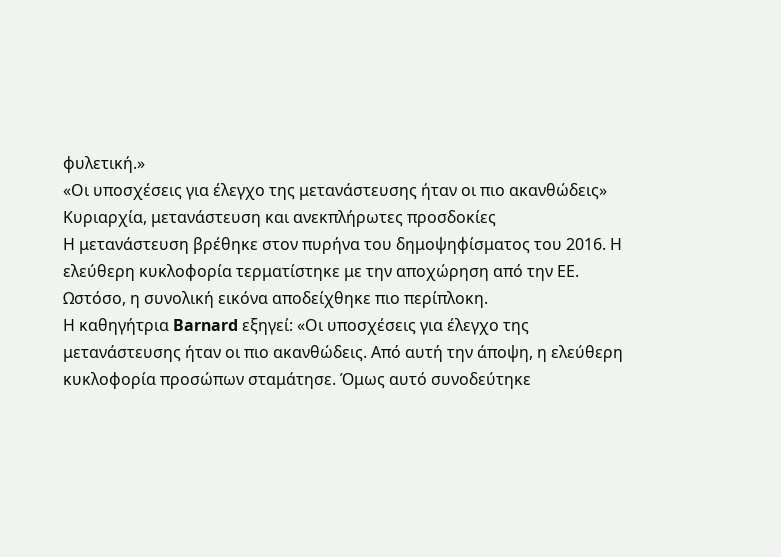φυλετική.»
«Οι υποσχέσεις για έλεγχο της μετανάστευσης ήταν οι πιο ακανθώδεις»
Κυριαρχία, μετανάστευση και ανεκπλήρωτες προσδοκίες
Η μετανάστευση βρέθηκε στον πυρήνα του δημοψηφίσματος του 2016. Η ελεύθερη κυκλοφορία τερματίστηκε με την αποχώρηση από την ΕΕ. Ωστόσο, η συνολική εικόνα αποδείχθηκε πιο περίπλοκη.
Η καθηγήτρια Barnard εξηγεί: «Οι υποσχέσεις για έλεγχο της μετανάστευσης ήταν οι πιο ακανθώδεις. Από αυτή την άποψη, η ελεύθερη κυκλοφορία προσώπων σταμάτησε. Όμως αυτό συνοδεύτηκε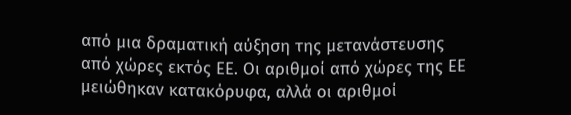από μια δραματική αύξηση της μετανάστευσης από χώρες εκτός ΕΕ. Οι αριθμοί από χώρες της ΕΕ μειώθηκαν κατακόρυφα, αλλά οι αριθμοί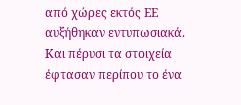από χώρες εκτός ΕΕ αυξήθηκαν εντυπωσιακά. Και πέρυσι τα στοιχεία έφτασαν περίπου το ένα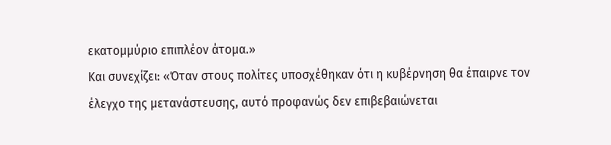εκατομμύριο επιπλέον άτομα.»
Και συνεχίζει: «Όταν στους πολίτες υποσχέθηκαν ότι η κυβέρνηση θα έπαιρνε τον έλεγχο της μετανάστευσης, αυτό προφανώς δεν επιβεβαιώνεται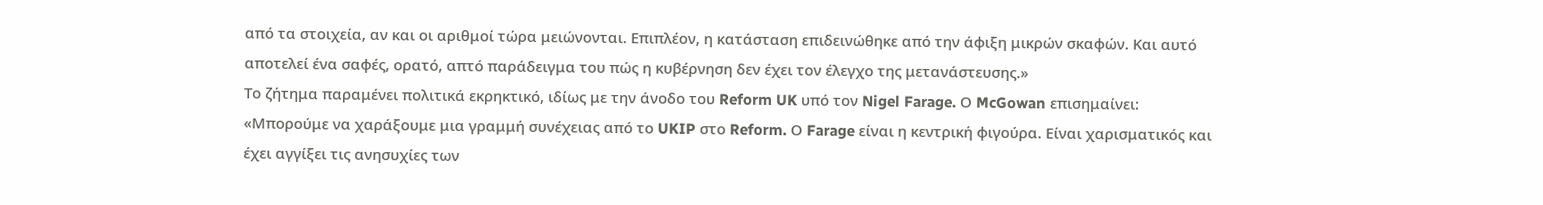από τα στοιχεία, αν και οι αριθμοί τώρα μειώνονται. Επιπλέον, η κατάσταση επιδεινώθηκε από την άφιξη μικρών σκαφών. Και αυτό αποτελεί ένα σαφές, ορατό, απτό παράδειγμα του πώς η κυβέρνηση δεν έχει τον έλεγχο της μετανάστευσης.»
Το ζήτημα παραμένει πολιτικά εκρηκτικό, ιδίως με την άνοδο του Reform UK υπό τον Nigel Farage. Ο McGowan επισημαίνει: «Μπορούμε να χαράξουμε μια γραμμή συνέχειας από το UKIP στο Reform. Ο Farage είναι η κεντρική φιγούρα. Είναι χαρισματικός και έχει αγγίξει τις ανησυχίες των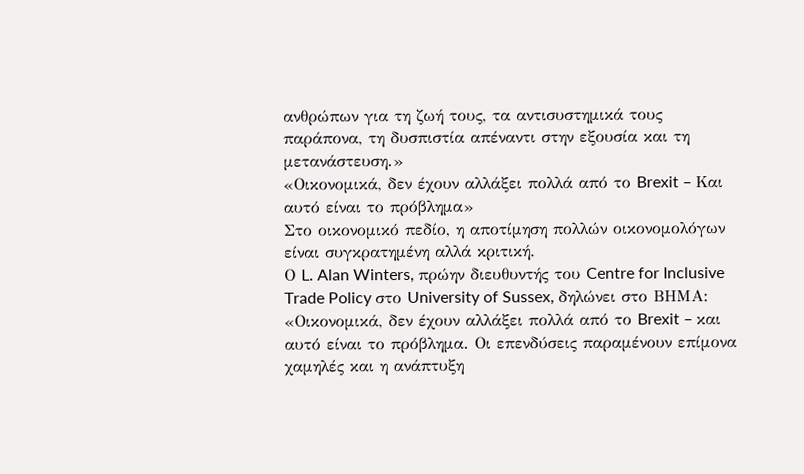ανθρώπων για τη ζωή τους, τα αντισυστημικά τους παράπονα, τη δυσπιστία απέναντι στην εξουσία και τη μετανάστευση.»
«Οικονομικά, δεν έχουν αλλάξει πολλά από το Brexit – Και αυτό είναι το πρόβλημα»
Στο οικονομικό πεδίο, η αποτίμηση πολλών οικονομολόγων είναι συγκρατημένη αλλά κριτική.
Ο L. Alan Winters, πρώην διευθυντής του Centre for Inclusive Trade Policy στο University of Sussex, δηλώνει στο ΒΗΜΑ: «Οικονομικά, δεν έχουν αλλάξει πολλά από το Brexit – και αυτό είναι το πρόβλημα. Οι επενδύσεις παραμένουν επίμονα χαμηλές και η ανάπτυξη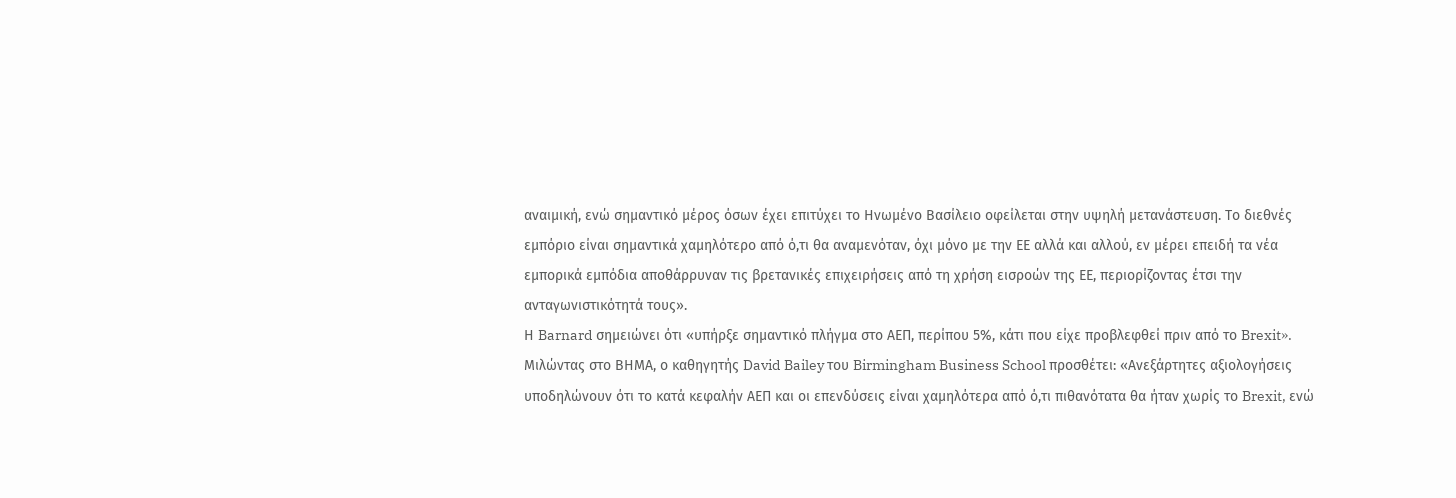αναιμική, ενώ σημαντικό μέρος όσων έχει επιτύχει το Ηνωμένο Βασίλειο οφείλεται στην υψηλή μετανάστευση. Το διεθνές εμπόριο είναι σημαντικά χαμηλότερο από ό,τι θα αναμενόταν, όχι μόνο με την ΕΕ αλλά και αλλού, εν μέρει επειδή τα νέα εμπορικά εμπόδια αποθάρρυναν τις βρετανικές επιχειρήσεις από τη χρήση εισροών της ΕΕ, περιορίζοντας έτσι την ανταγωνιστικότητά τους».
Η Barnard σημειώνει ότι «υπήρξε σημαντικό πλήγμα στο ΑΕΠ, περίπου 5%, κάτι που είχε προβλεφθεί πριν από το Brexit».
Μιλώντας στο ΒΗΜΑ, ο καθηγητής David Bailey του Birmingham Business School προσθέτει: «Ανεξάρτητες αξιολογήσεις υποδηλώνουν ότι το κατά κεφαλήν ΑΕΠ και οι επενδύσεις είναι χαμηλότερα από ό,τι πιθανότατα θα ήταν χωρίς το Brexit, ενώ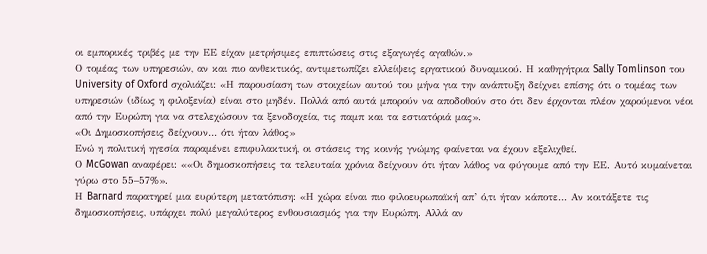οι εμπορικές τριβές με την ΕΕ είχαν μετρήσιμες επιπτώσεις στις εξαγωγές αγαθών.»
Ο τομέας των υπηρεσιών, αν και πιο ανθεκτικός, αντιμετωπίζει ελλείψεις εργατικού δυναμικού. Η καθηγήτρια Sally Tomlinson του University of Oxford σχολιάζει: «Η παρουσίαση των στοιχείων αυτού του μήνα για την ανάπτυξη δείχνει επίσης ότι ο τομέας των υπηρεσιών (ιδίως η φιλοξενία) είναι στο μηδέν. Πολλά από αυτά μπορούν να αποδοθούν στο ότι δεν έρχονται πλέον χαρούμενοι νέοι από την Ευρώπη για να στελεχώσουν τα ξενοδοχεία, τις παμπ και τα εστιατόριά μας».
«Οι Δημοσκοπήσεις δείχνουν… ότι ήταν λάθος»
Ενώ η πολιτική ηγεσία παραμένει επιφυλακτική, οι στάσεις της κοινής γνώμης φαίνεται να έχουν εξελιχθεί.
Ο McGowan αναφέρει: ««Οι δημοσκοπήσεις τα τελευταία χρόνια δείχνουν ότι ήταν λάθος να φύγουμε από την ΕΕ. Αυτό κυμαίνεται γύρω στο 55–57%».
Η Barnard παρατηρεί μια ευρύτερη μετατόπιση: «Η χώρα είναι πιο φιλοευρωπαϊκή απ’ ό,τι ήταν κάποτε… Αν κοιτάξετε τις δημοσκοπήσεις, υπάρχει πολύ μεγαλύτερος ενθουσιασμός για την Ευρώπη. Αλλά αν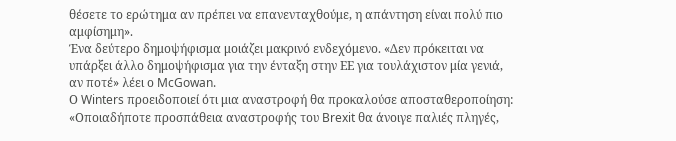θέσετε το ερώτημα αν πρέπει να επανενταχθούμε, η απάντηση είναι πολύ πιο αμφίσημη».
Ένα δεύτερο δημοψήφισμα μοιάζει μακρινό ενδεχόμενο. «Δεν πρόκειται να υπάρξει άλλο δημοψήφισμα για την ένταξη στην ΕΕ για τουλάχιστον μία γενιά, αν ποτέ» λέει ο McGowan.
Ο Winters προειδοποιεί ότι μια αναστροφή θα προκαλούσε αποσταθεροποίηση: «Οποιαδήποτε προσπάθεια αναστροφής του Brexit θα άνοιγε παλιές πληγές,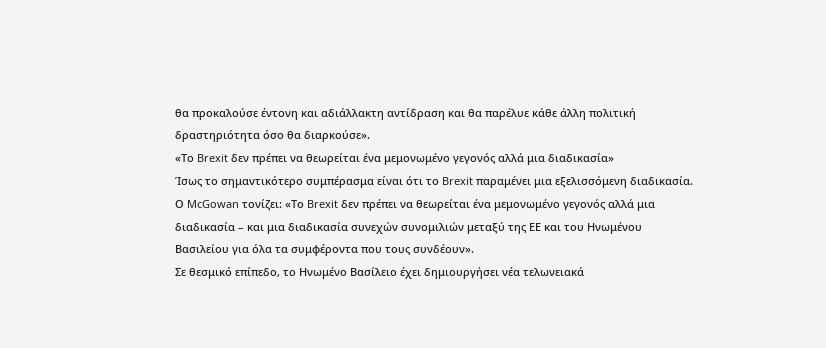θα προκαλούσε έντονη και αδιάλλακτη αντίδραση και θα παρέλυε κάθε άλλη πολιτική δραστηριότητα όσο θα διαρκούσε».
«Το Brexit δεν πρέπει να θεωρείται ένα μεμονωμένο γεγονός αλλά μια διαδικασία»
Ίσως το σημαντικότερο συμπέρασμα είναι ότι το Brexit παραμένει μια εξελισσόμενη διαδικασία.
Ο McGowan τονίζει: «Το Brexit δεν πρέπει να θεωρείται ένα μεμονωμένο γεγονός αλλά μια διαδικασία – και μια διαδικασία συνεχών συνομιλιών μεταξύ της ΕΕ και του Ηνωμένου Βασιλείου για όλα τα συμφέροντα που τους συνδέουν».
Σε θεσμικό επίπεδο, το Ηνωμένο Βασίλειο έχει δημιουργήσει νέα τελωνειακά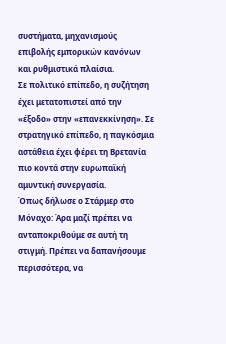συστήματα, μηχανισμούς επιβολής εμπορικών κανόνων και ρυθμιστικά πλαίσια.
Σε πολιτικό επίπεδο, η συζήτηση έχει μετατοπιστεί από την «έξοδο» στην «επανεκκίνηση». Σε στρατηγικό επίπεδο, η παγκόσμια αστάθεια έχει φέρει τη Βρετανία πιο κοντά στην ευρωπαϊκή αμυντική συνεργασία.
Όπως δήλωσε ο Στάρμερ στο Μόναχο: Άρα μαζί πρέπει να ανταποκριθούμε σε αυτή τη στιγμή. Πρέπει να δαπανήσουμε περισσότερα, να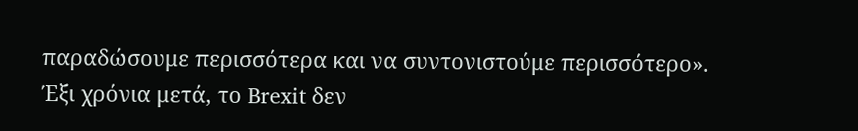παραδώσουμε περισσότερα και να συντονιστούμε περισσότερο».
Έξι χρόνια μετά, το Brexit δεν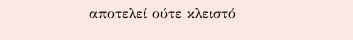αποτελεί ούτε κλειστό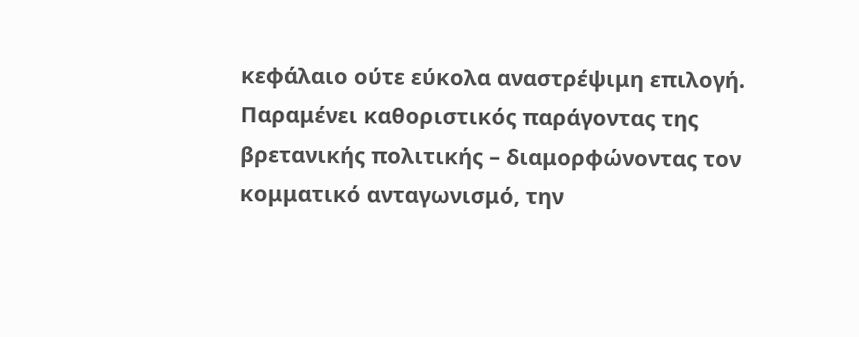κεφάλαιο ούτε εύκολα αναστρέψιμη επιλογή.
Παραμένει καθοριστικός παράγοντας της βρετανικής πολιτικής – διαμορφώνοντας τον κομματικό ανταγωνισμό, την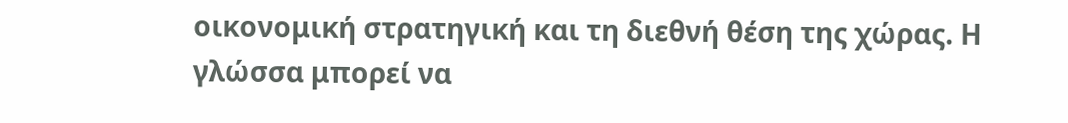οικονομική στρατηγική και τη διεθνή θέση της χώρας. Η γλώσσα μπορεί να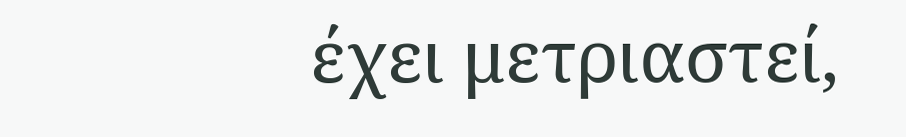έχει μετριαστεί,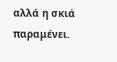αλλά η σκιά παραμένει.